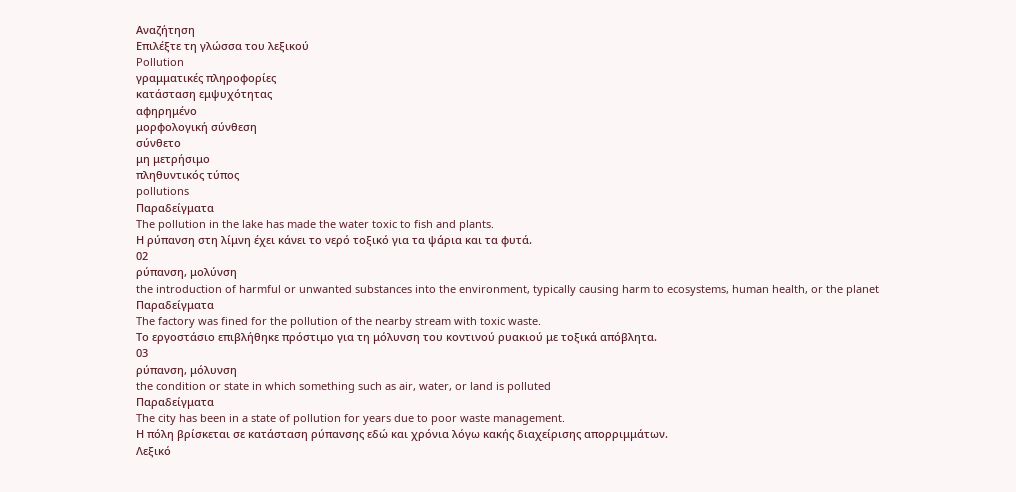Αναζήτηση
Επιλέξτε τη γλώσσα του λεξικού
Pollution
γραμματικές πληροφορίες
κατάσταση εμψυχότητας
αφηρημένο
μορφολογική σύνθεση
σύνθετο
μη μετρήσιμο
πληθυντικός τύπος
pollutions
Παραδείγματα
The pollution in the lake has made the water toxic to fish and plants.
Η ρύπανση στη λίμνη έχει κάνει το νερό τοξικό για τα ψάρια και τα φυτά.
02
ρύπανση, μολύνση
the introduction of harmful or unwanted substances into the environment, typically causing harm to ecosystems, human health, or the planet
Παραδείγματα
The factory was fined for the pollution of the nearby stream with toxic waste.
Το εργοστάσιο επιβλήθηκε πρόστιμο για τη μόλυνση του κοντινού ρυακιού με τοξικά απόβλητα.
03
ρύπανση, μόλυνση
the condition or state in which something such as air, water, or land is polluted
Παραδείγματα
The city has been in a state of pollution for years due to poor waste management.
Η πόλη βρίσκεται σε κατάσταση ρύπανσης εδώ και χρόνια λόγω κακής διαχείρισης απορριμμάτων.
Λεξικό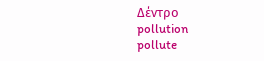Δέντρο
pollution
pollute